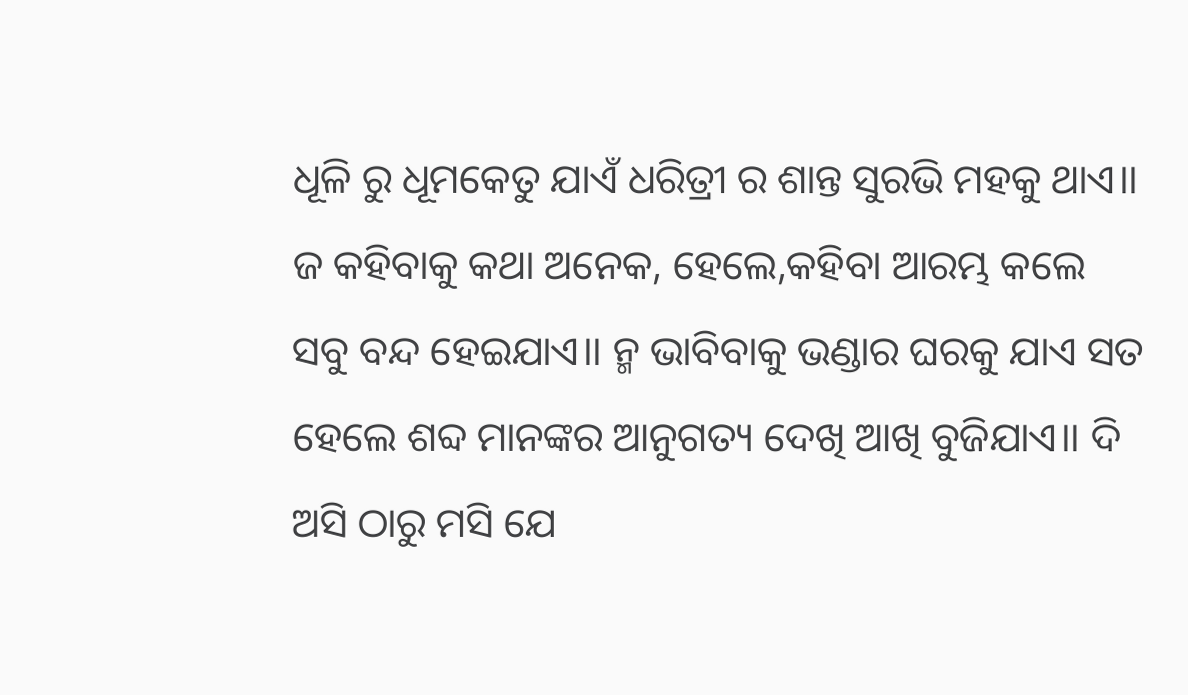ଧୂଳି ରୁ ଧୂମକେତୁ ଯାଏଁ ଧରିତ୍ରୀ ର ଶାନ୍ତ ସୁରଭି ମହକୁ ଥାଏ।। ଜ କହିବାକୁ କଥା ଅନେକ, ହେଲେ,କହିବା ଆରମ୍ଭ କଲେ ସବୁ ବନ୍ଦ ହେଇଯାଏ।। ନ୍ମ ଭାବିବାକୁ ଭଣ୍ଡାର ଘରକୁ ଯାଏ ସତ ହେଲେ ଶବ୍ଦ ମାନଙ୍କର ଆନୁଗତ୍ୟ ଦେଖି ଆଖି ବୁଜିଯାଏ।। ଦି ଅସି ଠାରୁ ମସି ଯେ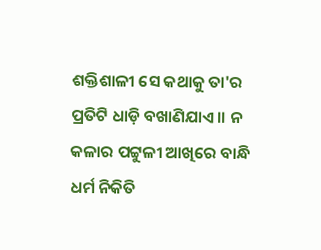ଶକ୍ତିଶାଳୀ ସେ କଥାକୁ ତା'ର ପ୍ରତିଟି ଧାଡ଼ି ବଖାଣିଯାଏ।। ନ କଳାର ପଟ୍ଟୁଳୀ ଆଖିରେ ବାନ୍ଧି ଧର୍ମ ନିକିତି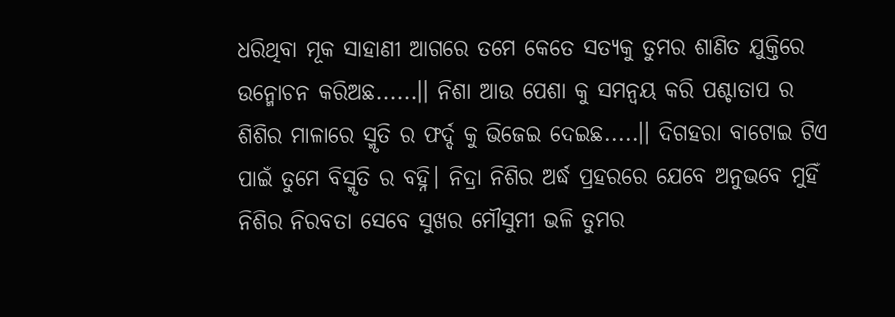ଧରିଥିବା ମୂକ ସାହାଣୀ ଆଗରେ ତମେ କେତେ ସତ୍ୟକୁ ତୁମର ଶାଣିତ ଯୁକ୍ତିରେ ଉନ୍ମୋଚନ କରିଅଛ......।। ନିଶା ଆଉ ପେଶା କୁ ସମନ୍ୱୟ କରି ପଶ୍ଚାତାପ ର ଶିଶିର ମାଳାରେ ସ୍ମୃତି ର ଫର୍ଦ୍ଦ କୁ ଭିଜେଇ ଦେଇଛ.....।। ଦିଗହରା ବାଟୋଇ ଟିଏ ପାଇଁ ତୁମେ ବିସ୍ମୃତି ର ବହ୍ନି। ନିଦ୍ରା ନିଶିର ଅର୍ଦ୍ଧ ପ୍ରହରରେ ଯେବେ ଅନୁଭବେ ମୁହିଁ ନିଶିର ନିରବତା ସେବେ ସୁଖର ମୌସୁମୀ ଭଳି ତୁମର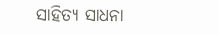ସାହିତ୍ୟ ସାଧନା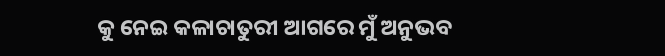କୁ ନେଇ କଳାଚାତୁରୀ ଆଗରେ ମୁଁ ଅନୁଭବ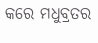କରେ ମଧୁବ୍ରତର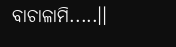ବାଚାଳାମି.....।।